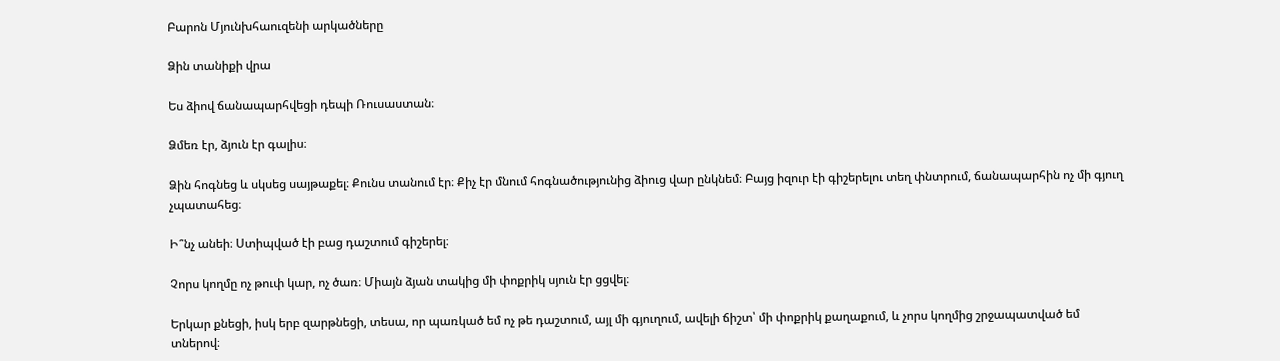Բարոն Մյունխհաուզենի արկածները

Ձին տանիքի վրա

Ես ձիով ճանապարհվեցի դեպի Ռուսաստան։

Ձմեռ էր, ձյուն էր գալիս։

Ձին հոգնեց և սկսեց սայթաքել։ Քունս տանում էր։ Քիչ էր մնում հոգնածությունից ձիուց վար ընկնեմ։ Բայց իզուր էի գիշերելու տեղ փնտրում, ճանապարհին ոչ մի գյուղ չպատահեց։

Ի՞նչ անեի։ Ստիպված էի բաց դաշտում գիշերել։

Չորս կողմը ոչ թուփ կար, ոչ ծառ։ Միայն ձյան տակից մի փոքրիկ սյուն էր ցցվել։

Երկար քնեցի, իսկ երբ զարթնեցի, տեսա, որ պառկած եմ ոչ թե դաշտում, այլ մի գյուղում, ավելի ճիշտ՝ մի փոքրիկ քաղաքում, և չորս կողմից շրջապատված եմ տներով։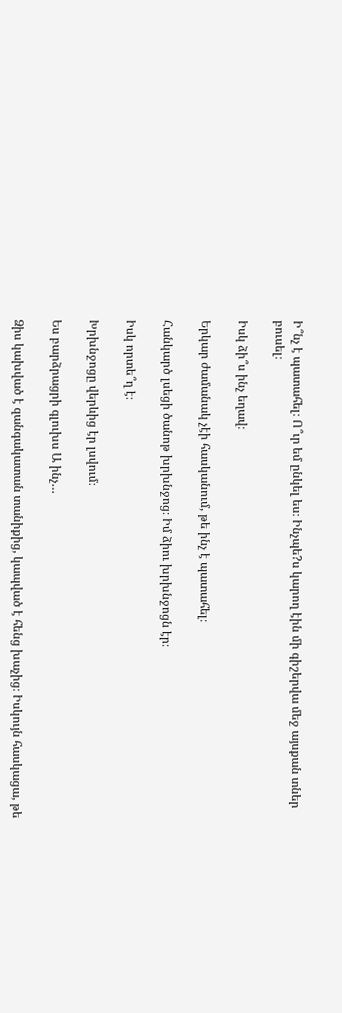Ի՞նչ է պատահել։ Ո՞ւր եմ ընկել ես։ Ինչպե?ս կարող էին մի գիշերվա մեջ այսքան տներ բուսել։

Իսկ ձի՞ս ինչ եղավ։

Երկար ժամանակ չէի հասկանում, թե ինչ է պատահել։

Հանկարծ լսեցի ծանոթ խրխնջոց։ Իմ ձիու խրխնջոցն էր։

Իսկ որտե՞ղ է։

Խրխնջոցը վերևից էր լսվում։

Ես բարձրացրի գլուխս Ա ինչ…

Ձիս կախված է զանգակատան տանիքից, կապված է հենց խաչից։ Իսկույն հասկացա, թե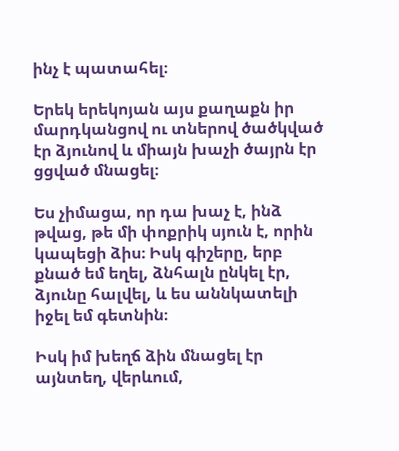ինչ է պատահել։

Երեկ երեկոյան այս քաղաքն իր մարդկանցով ու տներով ծածկված էր ձյունով և միայն խաչի ծայրն էր ցցված մնացել։

Ես չիմացա, որ դա խաչ է, ինձ թվաց, թե մի փոքրիկ սյուն է, որին կապեցի ձիս։ Իսկ գիշերը, երբ քնած եմ եղել, ձնհալն ընկել էր, ձյունը հալվել, և ես աննկատելի իջել եմ գետնին։

Իսկ իմ խեղճ ձին մնացել էր այնտեղ, վերևում,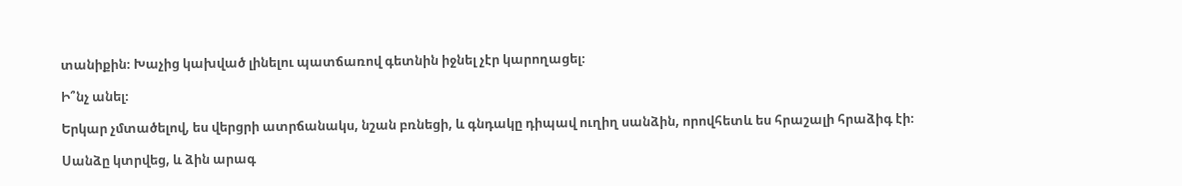տանիքին։ Խաչից կախված լինելու պատճառով գետնին իջնել չէր կարողացել։

Ի՞նչ անել։

Երկար չմտածելով, ես վերցրի ատրճանակս, նշան բռնեցի, և գնդակը դիպավ ուղիղ սանձին, որովհետև ես հրաշալի հրաձիգ էի։

Սանձը կտրվեց, և ձին արագ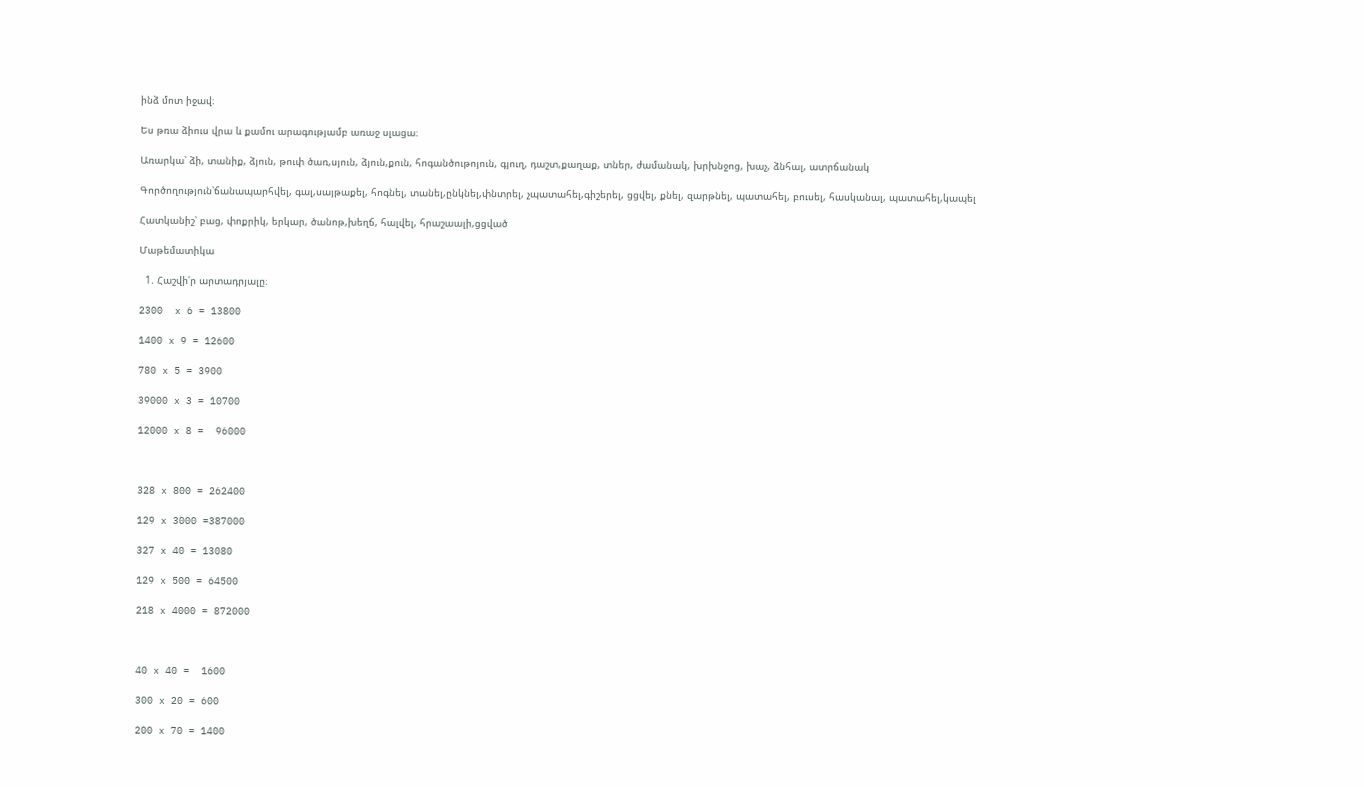ինձ մոտ իջավ։

Ես թռա ձիուս վրա և քամու արագությամբ առաջ սլացա։

Առարկա՝ ձի, տանիք, ձյուն, թուփ ծառ,սյուն, ձյուն,քուն, հոգանծութոյուն, գյուղ, դաշտ,քաղաք, տներ, ժամանակ, խրխնջոց, խաչ, ձնհալ, ատրճանակ

Գործողություն՝ճանապարհվել, գալ,սայթաքել, հոգնել, տանել,ընկնել,փնտրել, չպատահել,գիշերել, ցցվել, քնել, զարթնել, պատահել, բուսել, հասկանալ, պատահել,կապել

Հատկանիշ՝ բաց, փոքրիկ, երկար, ծանոթ,խեղճ, հալվել, հրաշաալի,ցցված

Մաթեմատիկա

  1. Հաշվի՛ր արտադրյալը։

2300  x 6 = 13800

1400 x 9 = 12600

780 x 5 = 3900

39000 x 3 = 10700

12000 x 8 =  96000



328 x 800 = 262400

129 x 3000 =387000

327 x 40 = 13080

129 x 500 = 64500

218 x 4000 = 872000



40 x 40 =  1600

300 x 20 = 600

200 x 70 = 1400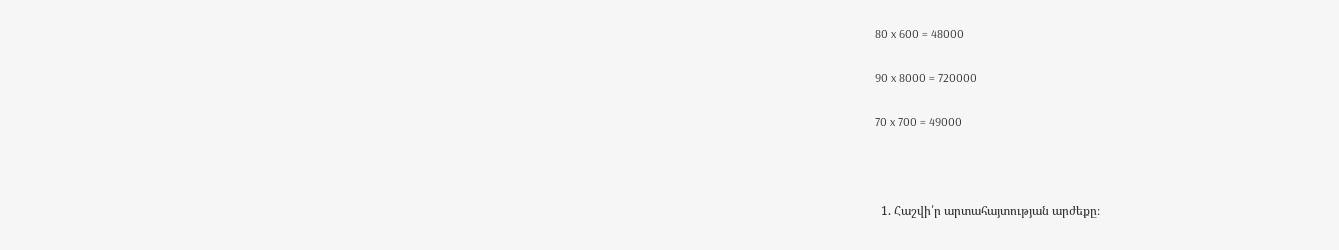80 x 600 = 48000

90 x 8000 = 720000

70 x 700 = 49000



  1. Հաշվի՛ր արտահայտության արժեքը։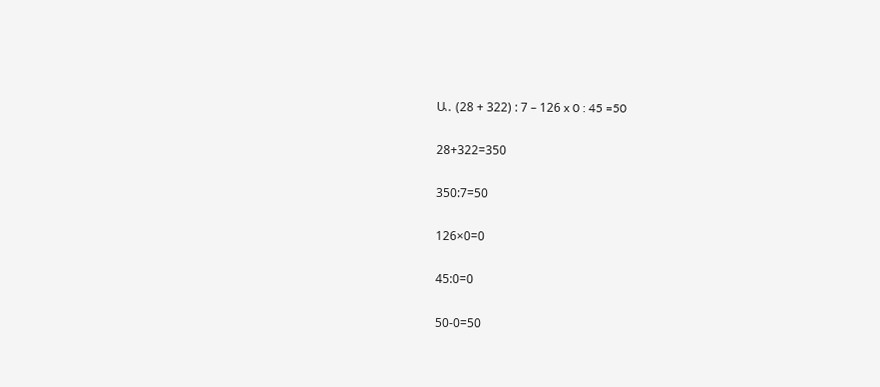Ա․ (28 + 322) : 7 – 126 x 0 : 45 =50

28+322=350

350:7=50

126×0=0

45:0=0

50-0=50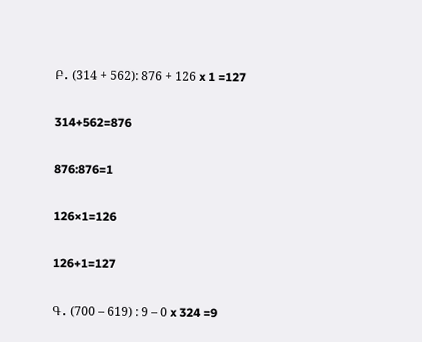Բ․ (314 + 562): 876 + 126 x 1 =127

314+562=876

876:876=1

126×1=126

126+1=127

Գ․ (700 – 619) : 9 – 0 x 324 =9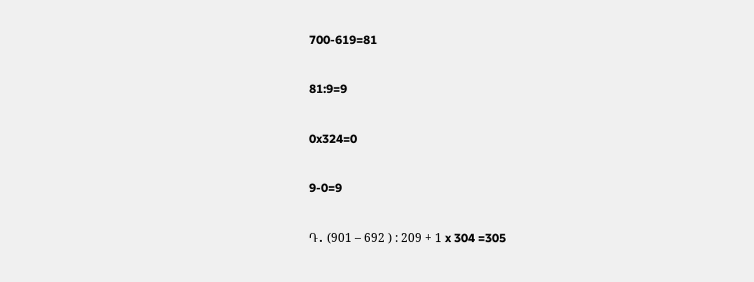700-619=81

81:9=9

0x324=0

9-0=9

Դ․ (901 – 692 ) : 209 + 1 x 304 =305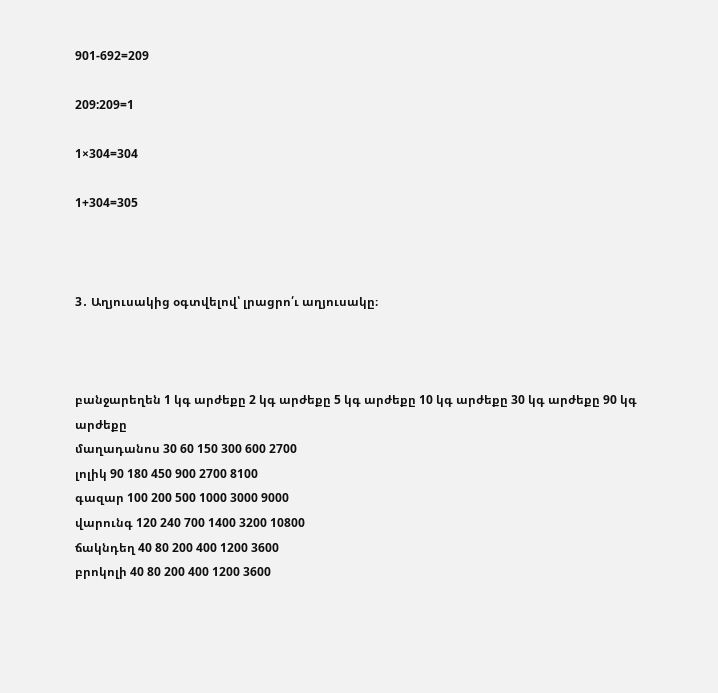901-692=209

209:209=1

1×304=304

1+304=305



3․ Աղյուսակից օգտվելով՝ լրացրո՛ւ աղյուսակը։



բանջարեղեն 1 կգ արժեքը 2 կգ արժեքը 5 կգ արժեքը 10 կգ արժեքը 30 կգ արժեքը 90 կգ արժեքը
մաղադանոս 30 60 150 300 600 2700
լոլիկ 90 180 450 900 2700 8100
գազար 100 200 500 1000 3000 9000
վարունգ 120 240 700 1400 3200 10800
ճակնդեղ 40 80 200 400 1200 3600
բրոկոլի 40 80 200 400 1200 3600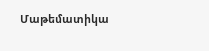Մաթեմատիկա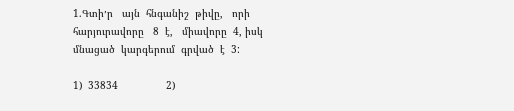1.Գտի׳ր   այն  հնգանիշ  թիվը,   որի   հարյուրավորը   8  է,   միավորը  4, իսկ  մնացած  կարգերում  գրված  է  3:

1)  33834                2)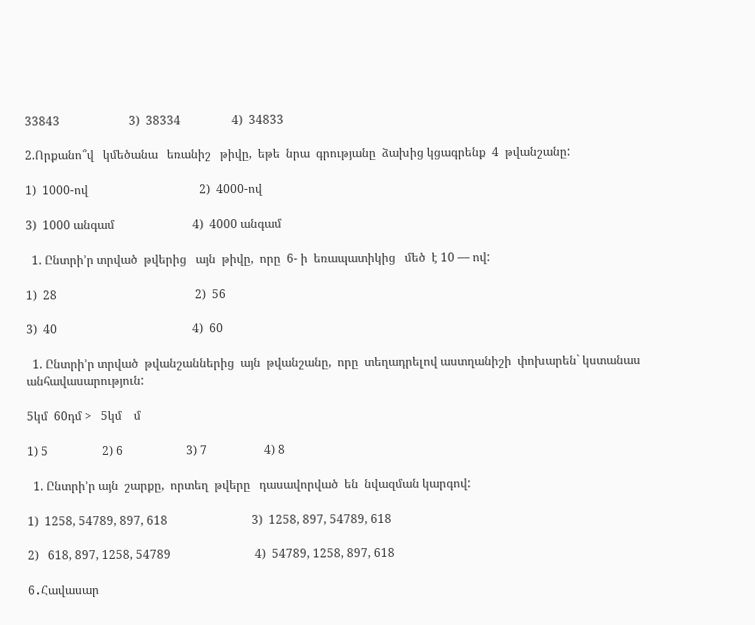33843                       3)  38334                 4)  34833

2.Որքանո՞վ   կմեծանա   եռանիշ   թիվը,  եթե  նրա  գրությանը  ձախից կցագրենք  4  թվանշանը:

1)  1000-ով                                     2)  4000-ով

3)  1000 անգամ                          4)  4000 անգամ

  1. Ընտրի’ր տրված  թվերից   այն  թիվը,  որը  6- ի  եռապատիկից   մեծ  է 10 — ով:

1)  28                                              2)  56

3)  40                                             4)  60

  1. Ընտրի’ր տրված  թվանշաններից  այն  թվանշանը,  որը  տեղադրելով աստղանիշի  փոխարեն` կստանաս  անհավասարություն:

5կմ  60դմ >   5կմ    մ

1) 5                  2) 6                     3) 7                   4) 8

  1. Ընտրի’ր այն  շարքը,  որտեղ  թվերը   դասավորված  են  նվազման կարգով:

1)  1258, 54789, 897, 618                            3)  1258, 897, 54789, 618

2)   618, 897, 1258, 54789                            4)  54789, 1258, 897, 618

6․Հավասար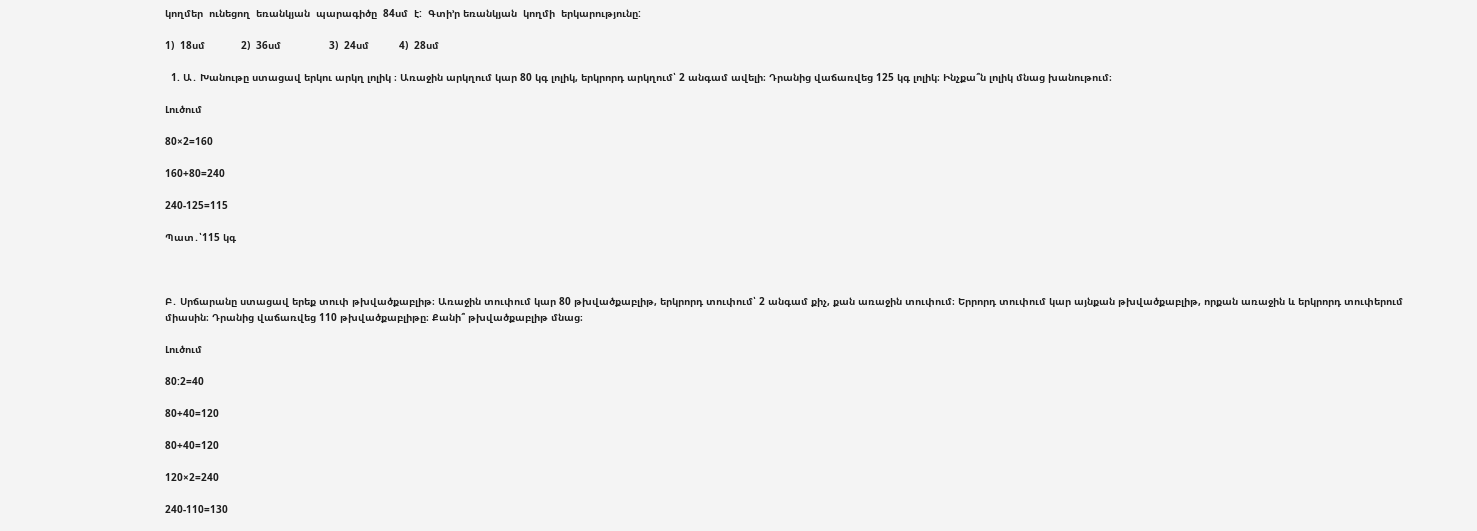կողմեր  ունեցող  եռանկյան  պարագիծը  84սմ  է:  Գտի’ր եռանկյան  կողմի  երկարությունը:

1)  18սմ            2)  36սմ                3)  24սմ          4)  28սմ

  1. Ա․ Խանութը ստացավ երկու արկղ լոլիկ ։ Առաջին արկղում կար 80 կգ լոլիկ, երկրորդ արկղում՝ 2 անգամ ավելի։ Դրանից վաճառվեց 125 կգ լոլիկ։ Ինչքա՞ն լոլիկ մնաց խանութում։

Լուծում

80×2=160

160+80=240

240-125=115

Պատ․՝115 կգ



Բ․ Սրճարանը ստացավ երեք տուփ թխվածքաբլիթ։ Առաջին տուփում կար 80 թխվածքաբլիթ, երկրորդ տուփում՝ 2 անգամ քիչ, քան առաջին տուփում։ Երրորդ տուփում կար այնքան թխվածքաբլիթ, որքան առաջին և երկրորդ տուփերում միասին։ Դրանից վաճառվեց 110 թխվածքաբլիթը։ Քանի՞ թխվածքաբլիթ մնաց։

Լուծում

80:2=40

80+40=120

80+40=120

120×2=240

240-110=130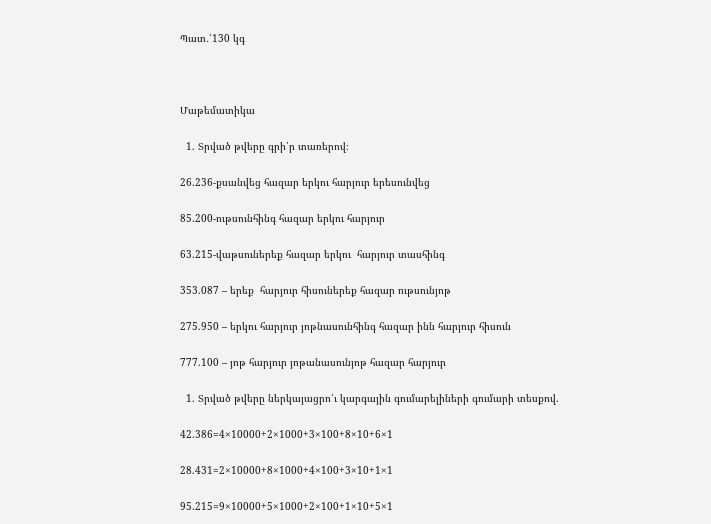Պատ․՝130 կգ



Մաթեմատիկա

  1. Տրված թվերը գրի՛ր տառերով։

26.236-քսանվեց հազար երկու հարյուր երեսունվեց

85.200-ութսունհինգ հազար երկու հարյուր

63.215-վաթսուներեք հազար երկու  հարյուր տասհինգ

353.087 – երեք  հարյուր հիսուներեք հազար ութսունյոթ

275.950 – երկու հարյուր յոթնասունհինգ հազար ինն հարյուր հիսուն

777.100 – յոթ հարյուր յոթանասունյոթ հազար հարյուր

  1. Տրված թվերը ներկայացրո՛ւ կարգային գումարելիների գումարի տեսքով.

42.386=4×10000+2×1000+3×100+8×10+6×1

28.431=2×10000+8×1000+4×100+3×10+1×1

95.215=9×10000+5×1000+2×100+1×10+5×1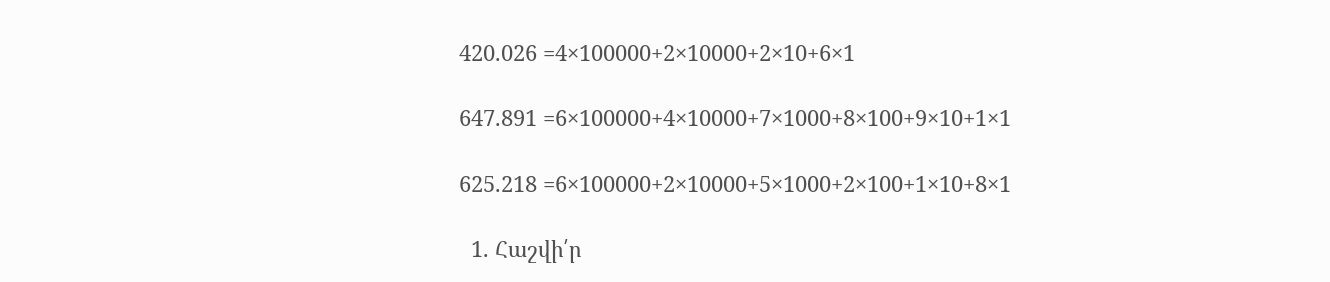420.026 =4×100000+2×10000+2×10+6×1

647.891 =6×100000+4×10000+7×1000+8×100+9×10+1×1

625.218 =6×100000+2×10000+5×1000+2×100+1×10+8×1

  1. Հաշվի՛ր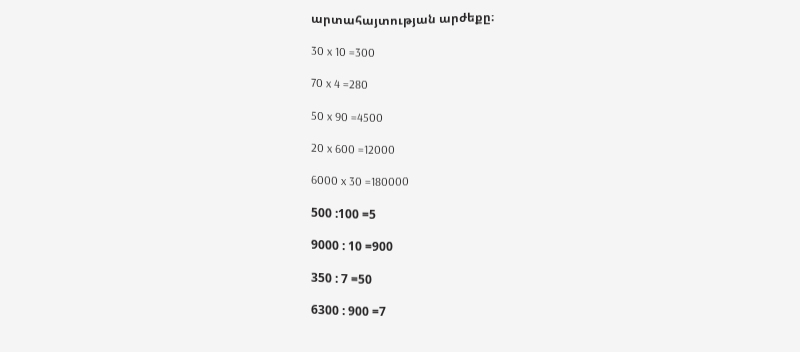արտահայտության արժեքը։

30 x 10 =300

70 x 4 =280

50 x 90 =4500

20 x 600 =12000

6000 x 30 =180000

500 :100 =5

9000 : 10 =900

350 : 7 =50

6300 : 900 =7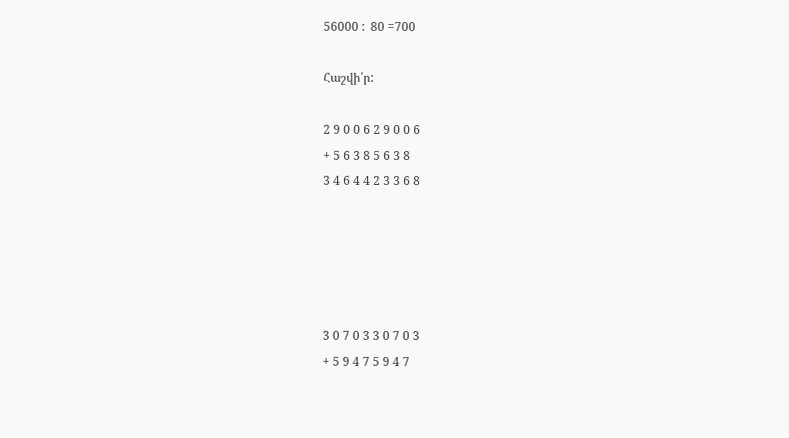56000 :  80 =700

Հաշվի՛ր:

2 9 0 0 6 2 9 0 0 6
+ 5 6 3 8 5 6 3 8
3 4 6 4 4 2 3 3 6 8





3 0 7 0 3 3 0 7 0 3
+ 5 9 4 7 5 9 4 7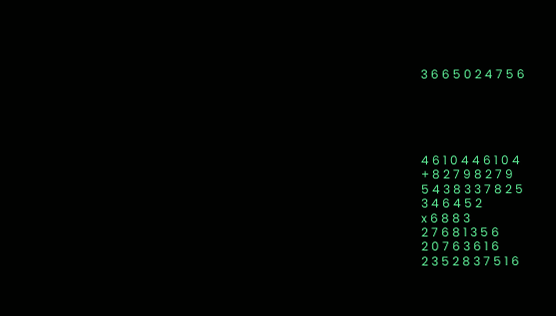3 6 6 5 0 2 4 7 5 6





4 6 1 0 4 4 6 1 0 4
+ 8 2 7 9 8 2 7 9
5 4 3 8 3 3 7 8 2 5
3 4 6 4 5 2
x 6 8 8 3
2 7 6 8 1 3 5 6
2 0 7 6 3 6 1 6
2 3 5 2 8 3 7 5 1 6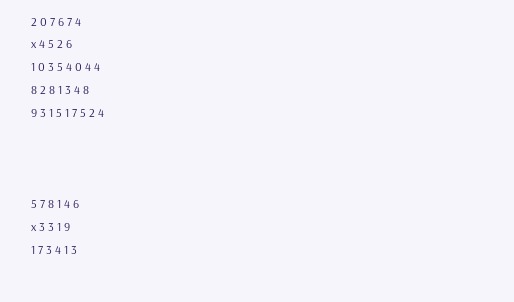2 0 7 6 7 4
x 4 5 2 6
1 0 3 5 4 0 4 4
8 2 8 1 3 4 8
9 3 1 5 1 7 5 2 4



5 7 8 1 4 6
x 3 3 1 9
1 7 3 4 1 3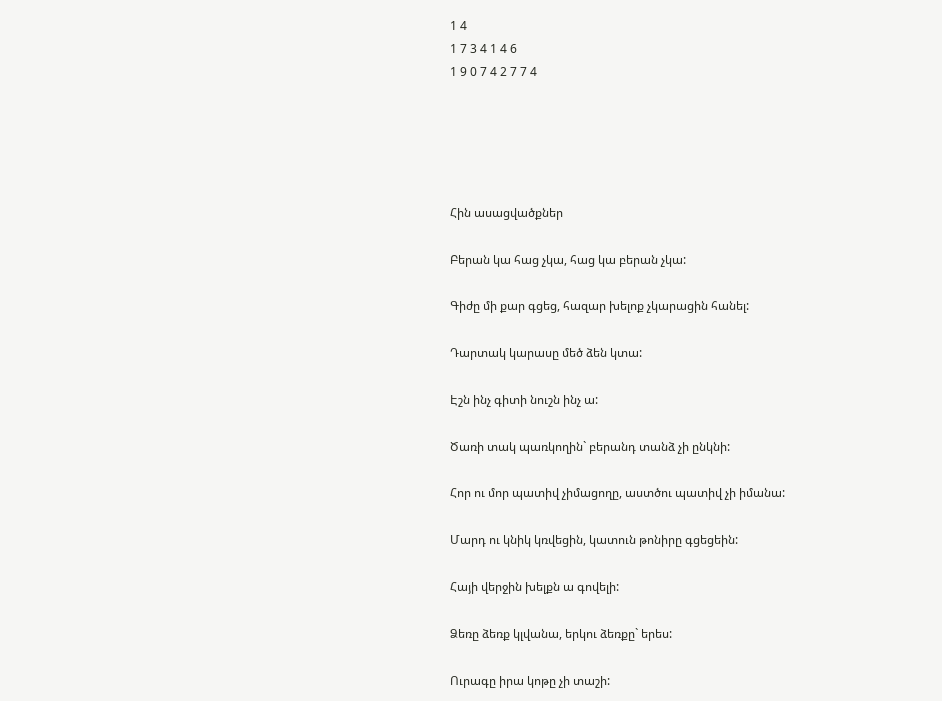1 4
1 7 3 4 1 4 6
1 9 0 7 4 2 7 7 4





Հին ասացվածքներ

Բերան կա հաց չկա, հաց կա բերան չկա:

Գիժը մի քար գցեց, հազար խելոք չկարացին հանել:

Դարտակ կարասը մեծ ձեն կտա:

Էշն ինչ գիտի նուշն ինչ ա:

Ծառի տակ պառկողին` բերանդ տանձ չի ընկնի:

Հոր ու մոր պատիվ չիմացողը, աստծու պատիվ չի իմանա:

Մարդ ու կնիկ կռվեցին, կատուն թոնիրը գցեցեին:

Հայի վերջին խելքն ա գովելի:

Ձեռը ձեռք կլվանա, երկու ձեռքը` երես:

Ուրագը իրա կոթը չի տաշի: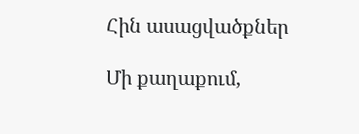Հին ասացվածքներ

Մի քաղաքում,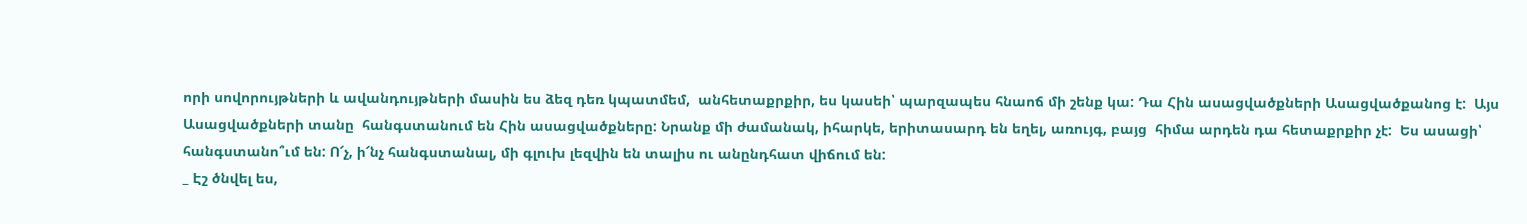որի սովորույթների և ավանդույթների մասին ես ձեզ դեռ կպատմեմ,  անհետաքրքիր, ես կասեի՝ պարզապես հնաոճ մի շենք կա: Դա Հին ասացվածքների Ասացվածքանոց է:  Այս Ասացվածքների տանը  հանգստանում են Հին ասացվածքները: Նրանք մի ժամանակ, իհարկե, երիտասարդ են եղել, առույգ, բայց  հիմա արդեն դա հետաքրքիր չէ:  Ես ասացի՝ հանգստանո՞ւմ են: Ո՜չ, ի՜նչ հանգստանալ, մի գլուխ լեզվին են տալիս ու անընդհատ վիճում են:
_ Էշ ծնվել ես,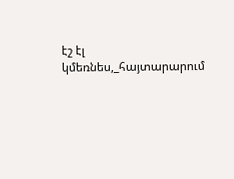էշ էլ կմեռնես,_հայտարարում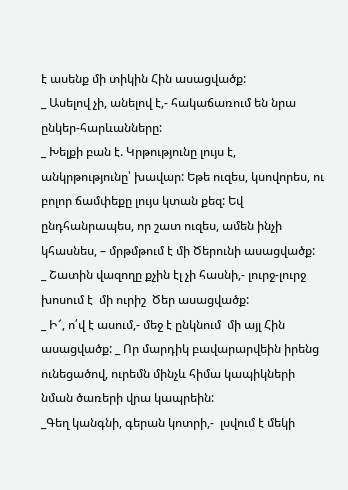է ասենք մի տիկին Հին ասացվածք:
_ Ասելով չի, անելով է,- հակաճառում են նրա ընկեր-հարևանները:
_ Խելքի բան է. Կրթությունը լույս է, անկրթությունը՝ խավար: Եթե ուզես, կսովորես, ու բոլոր ճամփեքը լույս կտան քեզ: Եվ ընդհանրապես, որ շատ ուզես, ամեն ինչի կհասնես, – մրթմթում է մի Ծերունի ասացվածք:
_ Շատին վազողը քչին էլ չի հասնի,- լուրջ-լուրջ խոսում է  մի ուրիշ  Ծեր ասացվածք:
_ Ի՜, ո՛վ է ասում,- մեջ է ընկնում  մի այլ Հին ասացվածք: _ Որ մարդիկ բավարարվեին իրենց ունեցածով, ուրեմն մինչև հիմա կապիկների նման ծառերի վրա կապրեին:
_Գեղ կանգնի, գերան կոտրի,-  լսվում է մեկի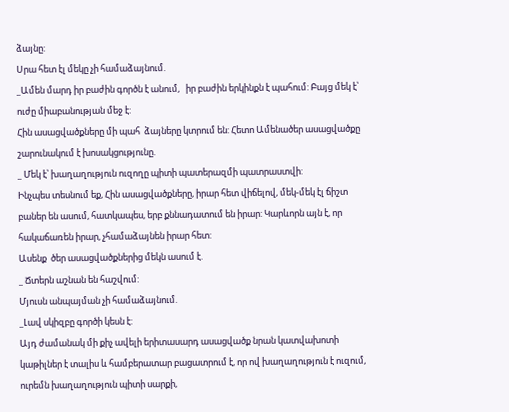ձայնը:
Սրա հետ էլ մեկը չի համաձայնում.
_Ամեն մարդ իր բաժին գործն է անում,   իր բաժին երկինքն է պահում: Բայց մեկ է՝ ուժը միաբանության մեջ է:
Հին ասացվածքները մի պահ  ձայները կտրում են: Հետո Ամենածեր ասացվածքը շարունակում է խոսակցությունը.
_ Մեկ է՝ խաղաղություն ուզողը պիտի պատերազմի պատրաստվի:
Ինչպես տեսնում եք, Հին ասացվածքները, իրար հետ վիճելով, մեկ-մեկ էլ ճիշտ բաներ են ասում, հատկապես, երբ քննադատում են իրար: Կարևորն այն է, որ հակաճառեն իրար, չհամաձայնեն իրար հետ:
Ասենք  ծեր ասացվածքներից մեկն ասում է.
_ Ճտերն աշնան են հաշվում:
Մյուսն անպայման չի համաձայնում.
_Լավ սկիզբը գործի կեսն է:
Այդ ժամանակ մի քիչ ավելի երիտասարդ ասացվածք նրան կատվախոտի կաթիլներ է տալիս և համբերատար բացատրում է, որ ով խաղաղություն է ուզում, ուրեմն խաղաղություն պիտի սարքի,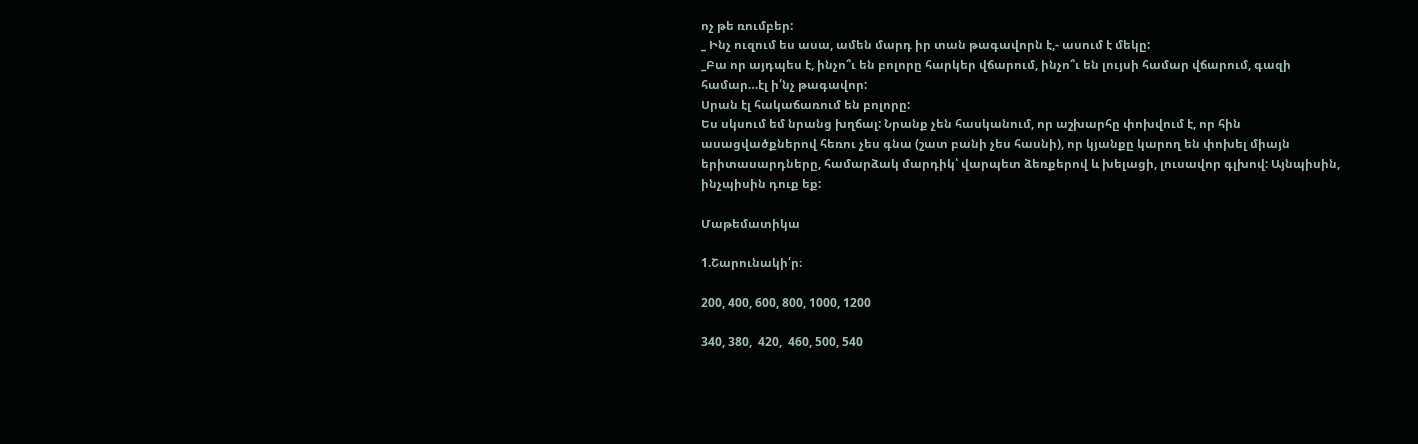ոչ թե ռումբեր:
_ Ինչ ուզում ես ասա, ամեն մարդ իր տան թագավորն է,- ասում է մեկը:
_Բա որ այդպես է, ինչո՞ւ են բոլորը հարկեր վճարում, ինչո՞ւ են լույսի համար վճարում, գազի համար…էլ ի՛նչ թագավոր:
Սրան էլ հակաճառում են բոլորը:
Ես սկսում եմ նրանց խղճալ: Նրանք չեն հասկանում, որ աշխարհը փոխվում է, որ հին ասացվածքներով հեռու չես գնա (շատ բանի չես հասնի), որ կյանքը կարող են փոխել միայն երիտասարդները, համարձակ մարդիկ՝ վարպետ ձեռքերով և խելացի, լուսավոր գլխով: Այնպիսին, ինչպիսին դուք եք:

Մաթեմատիկա

1.Շարունակի՛ր։

200, 400, 600, 800, 1000, 1200

340, 380,  420,  460, 500, 540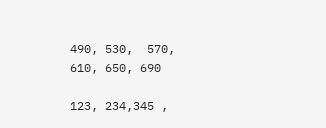490, 530,  570,  610, 650, 690

123, 234,345 ,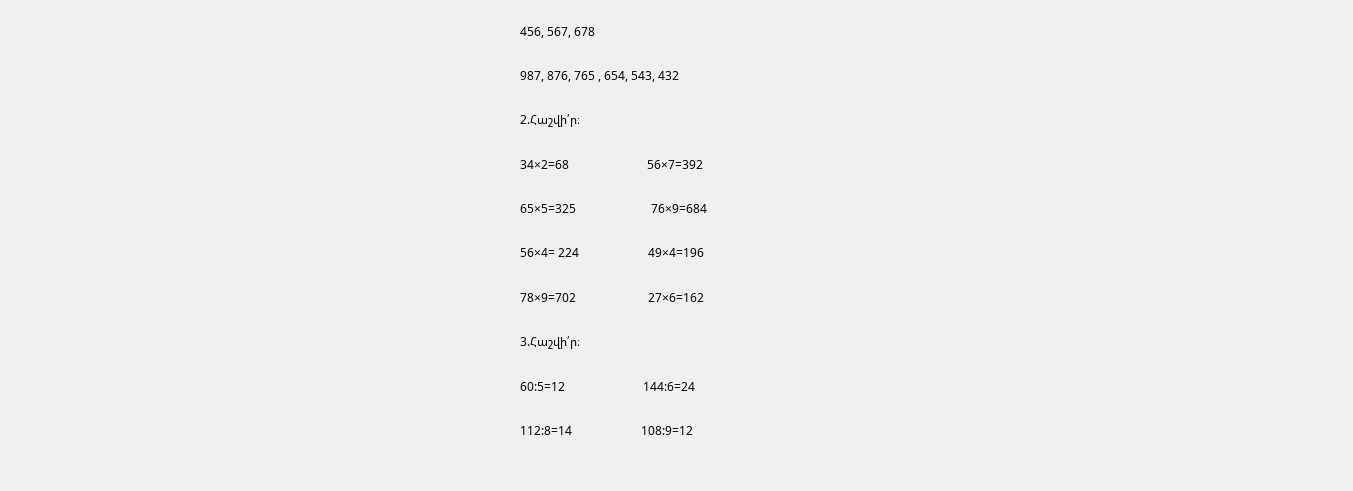456, 567, 678

987, 876, 765 , 654, 543, 432

2.Հաշվի՛ր։

34×2=68                          56×7=392

65×5=325                         76×9=684

56×4= 224                       49×4=196

78×9=702                        27×6=162

3.Հաշվի՛ր։

60:5=12                          144:6=24

112:8=14                       108:9=12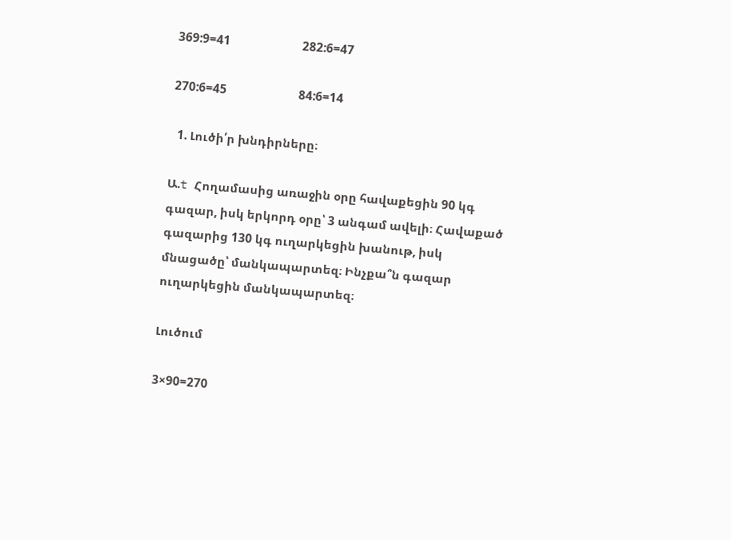369:9=41                        282:6=47

270:6=45                        84:6=14

  1. Լուծի՛ր խնդիրները։

Ա.t Հողամասից առաջին օրը հավաքեցին 90 կգ գազար, իսկ երկորդ օրը՝ 3 անգամ ավելի։ Հավաքած գազարից 130 կգ ուղարկեցին խանութ, իսկ մնացածը՝ մանկապարտեզ։ Ինչքա՞ն գազար ուղարկեցին մանկապարտեզ։

Լուծում

3×90=270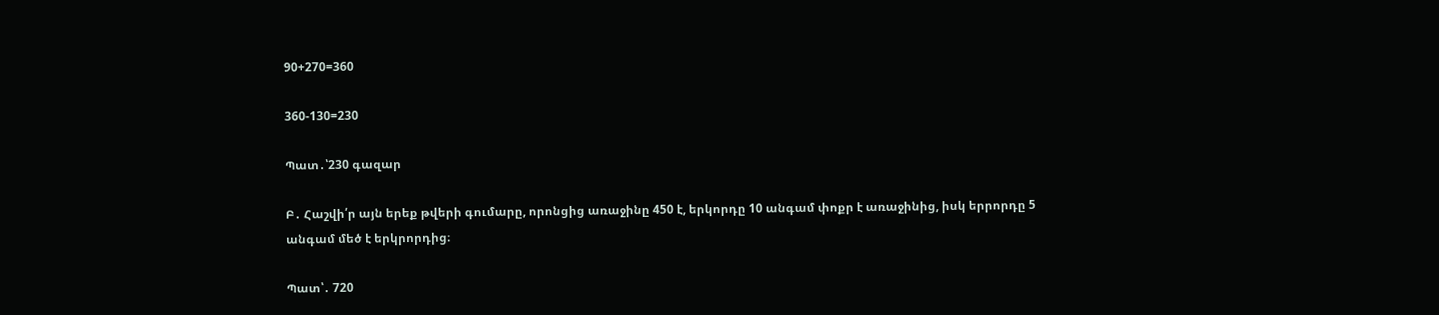90+270=360

360-130=230

Պատ․՝230 գազար

Բ․ Հաշվի՛ր այն երեք թվերի գումարը, որոնցից առաջինը 450 է, երկորդը 10 անգամ փոքր է առաջինից, իսկ երրորդը 5 անգամ մեծ է երկրորդից։

Պատ՝․ 720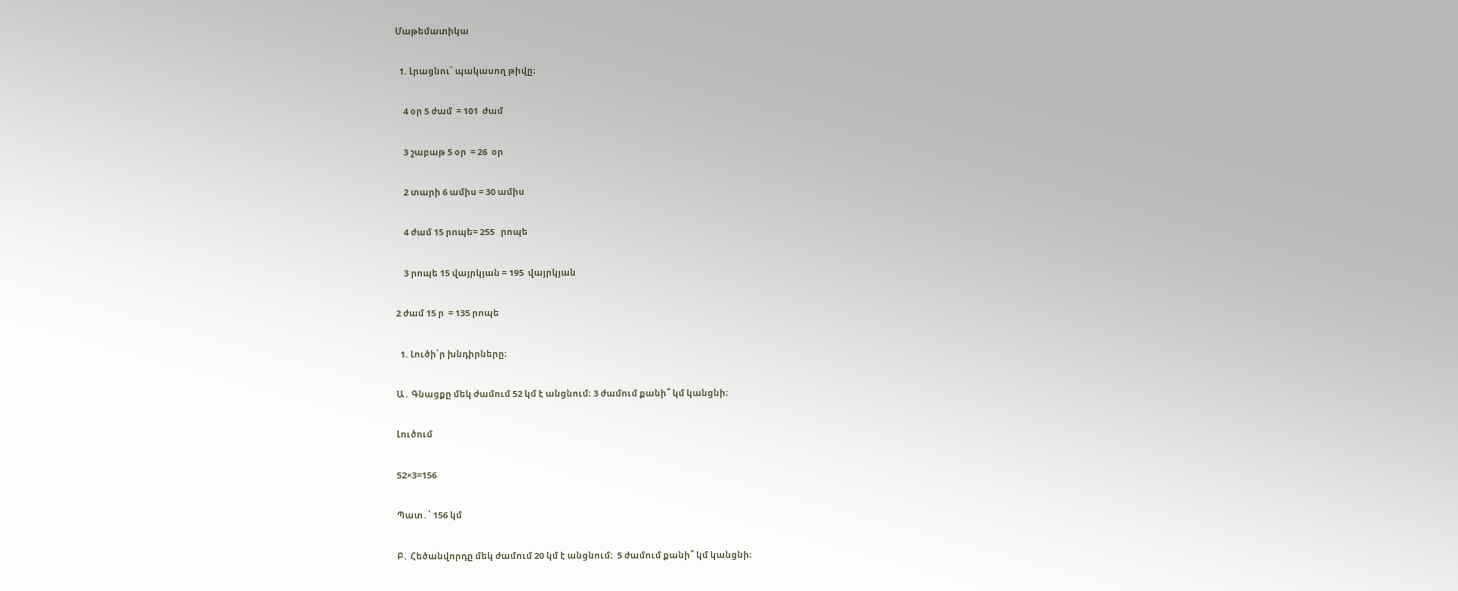Մաթեմատիկա

  1. Լրացնու՛ պակասող թիվը։

    4 օր 5 ժամ  = 101  ժամ

    3 շաբաթ 5 օր  = 26  օր

    2 տարի 6 ամիս = 30 ամիս

    4 ժամ 15 րոպե= 255   րոպե

    3 րոպե 15 վայրկյան = 195  վայրկյան

2 ժամ 15 ր  = 135 րոպե

  1. Լուծի՛ր խնդիրները։

Ա․ Գնացքը մեկ ժամում 52 կմ է անցնում։ 3 ժամում քանի՞ կմ կանցնի։

Լուծում

52×3=156

Պատ․՝ 156 կմ

Բ․ Հեծանվորդը մեկ ժամում 20 կմ է անցնում։  5 ժամում քանի՞ կմ կանցնի։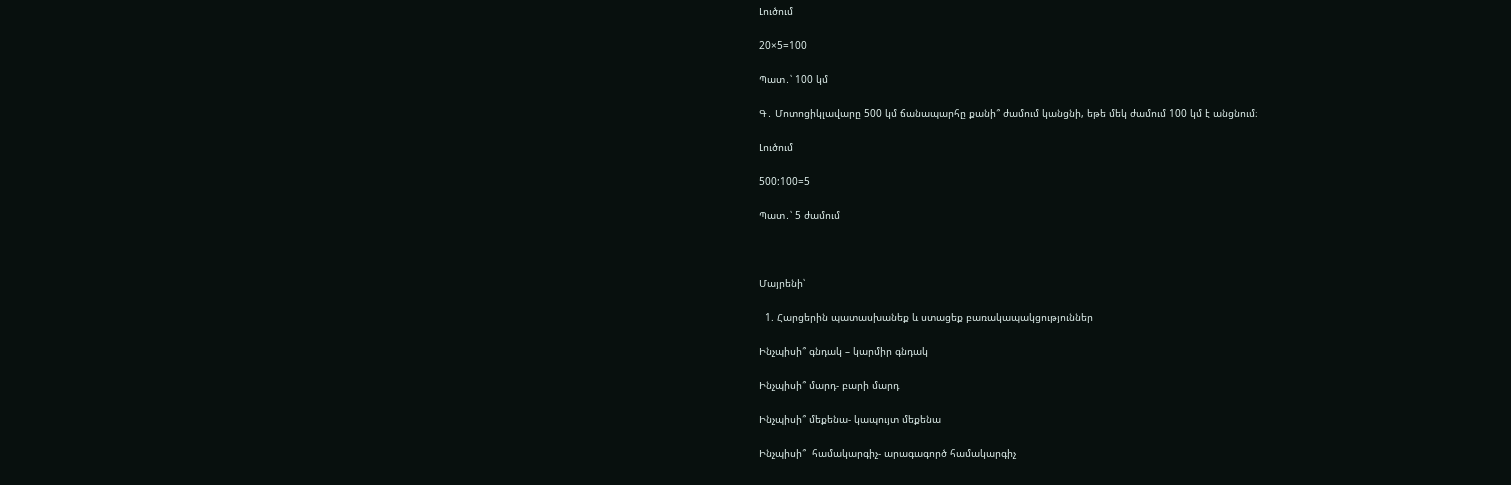Լուծում

20×5=100

Պատ․՝ 100 կմ

Գ․ Մոտոցիկլավարը 500 կմ ճանապարհը քանի՞ ժամում կանցնի, եթե մեկ ժամում 100 կմ է անցնում։

Լուծում

500:100=5

Պատ․՝ 5 ժամում



Մայրենի՝

  1. Հարցերին պատասխանեք և ստացեք բառակապակցություններ

Ինչպիսի՞ գնդակ – կարմիր գնդակ

Ինչպիսի՞ մարդ- բարի մարդ

Ինչպիսի՞ մեքենա- կապույտ մեքենա

Ինչպիսի՞  համակարգիչ- արագագործ համակարգիչ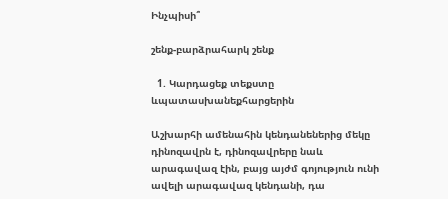Ինչպիսի՞

շենք-բարձրահարկ շենք

  1. Կարդացեք տեքստը ևպատասխանեքհարցերին

Աշխարհի ամենահին կենդանեներից մեկը դինոզավրն է, դինոզավրերը նաև արագավազ էին, բայց այժմ գոյություն ունի ավելի արագավազ կենդանի, դա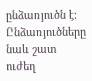ընձառյուծն է: Ընձառյուծները նաև շատ ուժեղ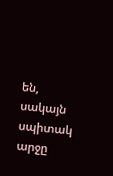են, սակայն սպիտակ արջը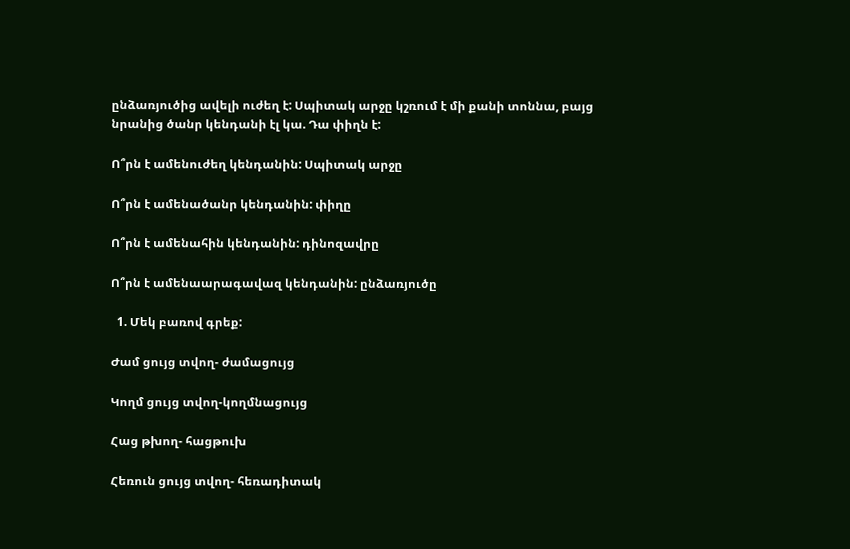ընձառյուծից ավելի ուժեղ է: Սպիտակ արջը կշռում է մի քանի տոննա, բայց նրանից ծանր կենդանի էլ կա. Դա փիղն է:

Ո՞րն է ամենուժեղ կենդանին: Սպիտակ արջը

Ո՞րն է ամենածանր կենդանին: փիղը

Ո՞րն է ամենահին կենդանին: դինոզավրը

Ո՞րն է ամենաարագավազ կենդանին: ընձառյուծը

  1. Մեկ բառով գրեք:

Ժամ ցույց տվող- ժամացույց

Կողմ ցույց տվող-կողմնացույց

Հաց թխող- հացթուխ

Հեռուն ցույց տվող- հեռադիտակ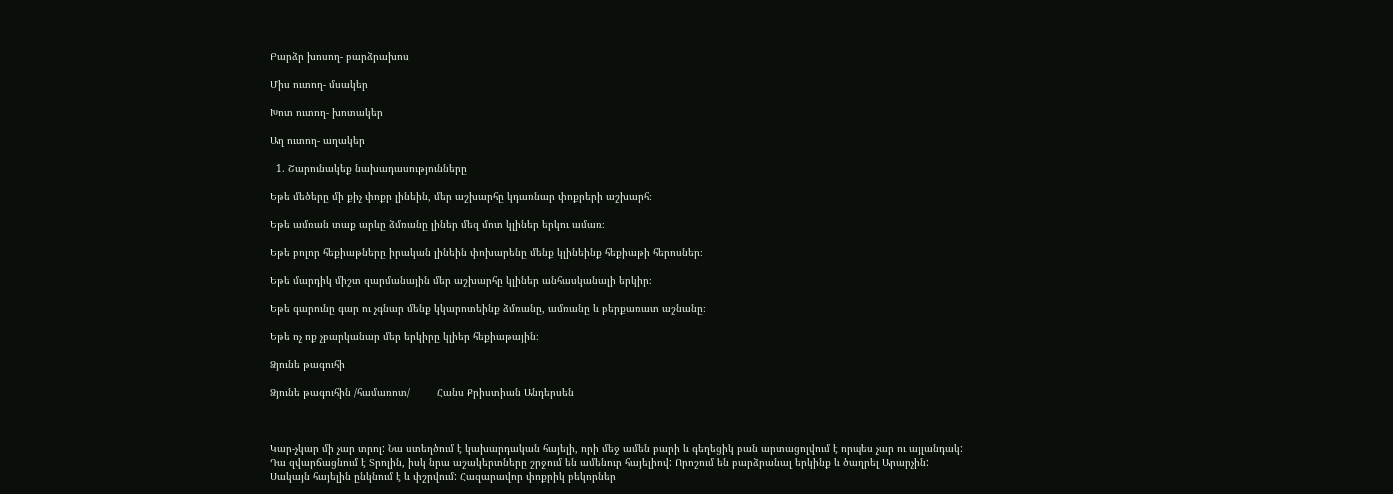Բարձր խոսող- բարձրախոս

Միս ուտող- մսակեր

Խոտ ուտող- խոտակեր

Աղ ուտող- աղակեր

  1. Շարունակեք նախադասությունները

Եթե մեծերը մի քիչ փոքր լինեին, մեր աշխարհը կդառնար փոքրերի աշխարհ։

Եթե ամռան տաք արևը ձմռանը լիներ մեզ մոտ կլիներ երկու ամառ։

Եթե բոլոր հեքիաթները իրական լինեին փոխարենը մենք կլինեինք հեքիաթի հերոսներ։

Եթե մարդիկ միշտ զարմանային մեր աշխարհը կլիներ անհասկանալի երկիր։

Եթե գարունը գար ու չգնար մենք կկարոտեինք ձմռանը, ամռանը և բերքառատ աշնանը։

Եթե ոչ ոք չբարկանար մեր երկիրը կլիեր հեքիաթային։

Ձյունե թագուհի

Ձյունե թագուհին /համառոտ/         Հանս Քրիստիան Անդերսեն



Կար-չկար մի չար տրոլ: Նա ստեղծում է կախարդական հայելի, որի մեջ ամեն բարի և գեղեցիկ բան արտացոլվում է որպես չար ու այլանդակ: Դա զվարճացնում է Տրոլին, իսկ նրա աշակերտները շրջում են ամենուր հայելիով: Որոշում են բարձրանալ երկինք և ծաղրել Արարչին: Սակայն հայելին ընկնում է և փշրվում: Հազարավոր փոքրիկ բեկորներ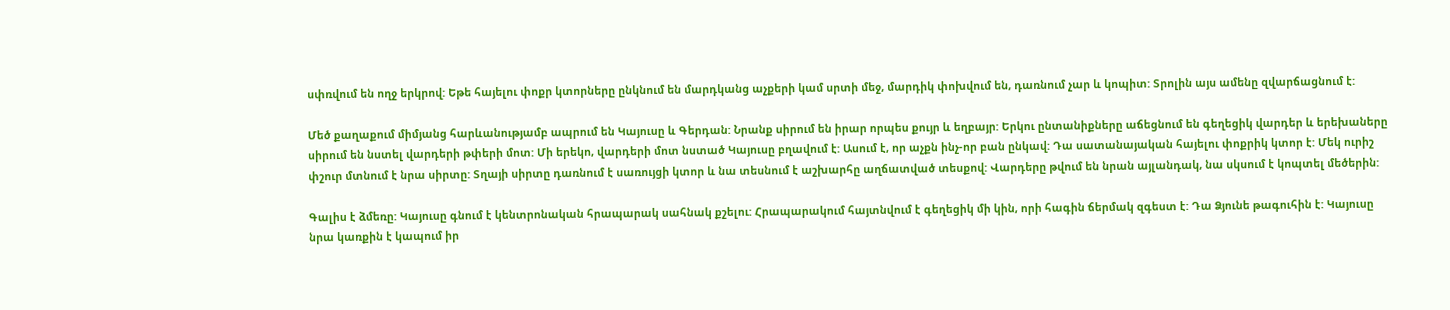սփռվում են ողջ երկրով: Եթե հայելու փոքր կտորները ընկնում են մարդկանց աչքերի կամ սրտի մեջ, մարդիկ փոխվում են, դառնում չար և կոպիտ: Տրոլին այս ամենը զվարճացնում է:

Մեծ քաղաքում միմյանց հարևանությամբ ապրում են Կայուսը և Գերդան: Նրանք սիրում են իրար որպես քույր և եղբայր: Երկու ընտանիքները աճեցնում են գեղեցիկ վարդեր և երեխաները սիրում են նստել վարդերի թփերի մոտ: Մի երեկո, վարդերի մոտ նստած Կայուսը բղավում է: Ասում է, որ աչքն ինչ-որ բան ընկավ: Դա սատանայական հայելու փոքրիկ կտոր է: Մեկ ուրիշ փշուր մտնում է նրա սիրտը: Տղայի սիրտը դառնում է սառույցի կտոր և նա տեսնում է աշխարհը աղճատված տեսքով: Վարդերը թվում են նրան այլանդակ, նա սկսում է կոպտել մեծերին:

Գալիս է ձմեռը: Կայուսը գնում է կենտրոնական հրապարակ սահնակ քշելու: Հրապարակում հայտնվում է գեղեցիկ մի կին, որի հագին ճերմակ զգեստ է: Դա Ձյունե թագուհին է: Կայուսը նրա կառքին է կապում իր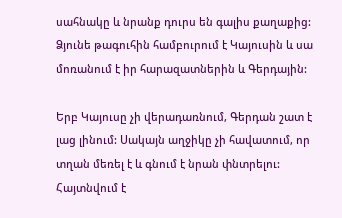սահնակը և նրանք դուրս են գալիս քաղաքից: Ձյունե թագուհին համբուրում է Կայուսին և սա մոռանում է իր հարազատներին և Գերդային:

Երբ Կայուսը չի վերադառնում, Գերդան շատ է լաց լինում: Սակայն աղջիկը չի հավատում, որ տղան մեռել է և գնում է նրան փնտրելու: Հայտնվում է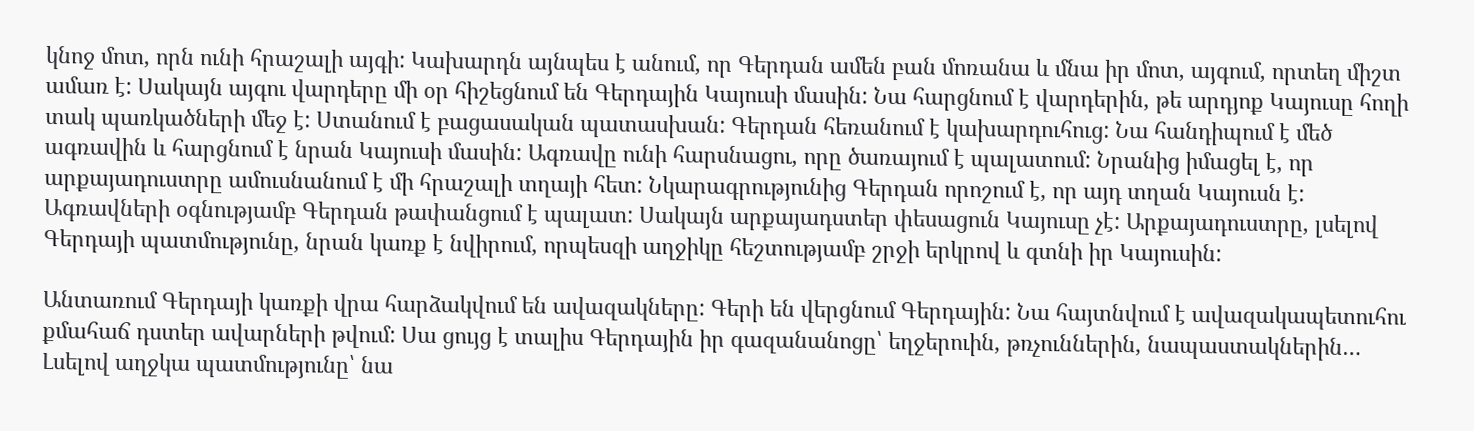կնոջ մոտ, որն ունի հրաշալի այգի: Կախարդն այնպես է անում, որ Գերդան ամեն բան մոռանա և մնա իր մոտ, այգում, որտեղ միշտ ամառ է: Սակայն այգու վարդերը մի օր հիշեցնում են Գերդային Կայուսի մասին: Նա հարցնում է վարդերին, թե արդյոք Կայուսը հողի տակ պառկածների մեջ է: Ստանում է բացասական պատասխան: Գերդան հեռանում է կախարդուհուց: Նա հանդիպում է մեծ ագռավին և հարցնում է նրան Կայուսի մասին: Ագռավը ունի հարսնացու, որը ծառայում է պալատում: Նրանից իմացել է, որ արքայադուստրը ամուսնանում է մի հրաշալի տղայի հետ: Նկարագրությունից Գերդան որոշում է, որ այդ տղան Կայուսն է: Ագռավների օգնությամբ Գերդան թափանցում է պալատ: Սակայն արքայադստեր փեսացուն Կայուսը չէ: Արքայադուստրը, լսելով Գերդայի պատմությունը, նրան կառք է նվիրում, որպեսզի աղջիկը հեշտությամբ շրջի երկրով և գտնի իր Կայուսին:

Անտառում Գերդայի կառքի վրա հարձակվում են ավազակները: Գերի են վերցնում Գերդային: Նա հայտնվում է ավազակապետուհու քմահաճ դստեր ավարների թվում: Սա ցույց է տալիս Գերդային իր գազանանոցը՝ եղջերուին, թռչուններին, նապաստակներին… Լսելով աղջկա պատմությունը՝ նա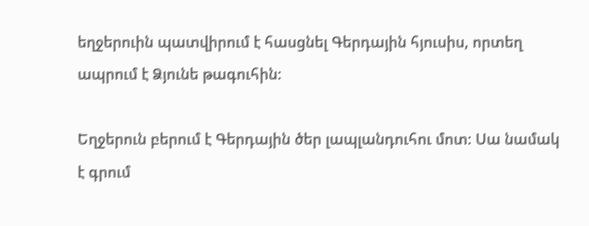եղջերուին պատվիրում է հասցնել Գերդային հյուսիս, որտեղ ապրում է Ձյունե թագուհին:

Եղջերուն բերում է Գերդային ծեր լապլանդուհու մոտ: Սա նամակ է գրում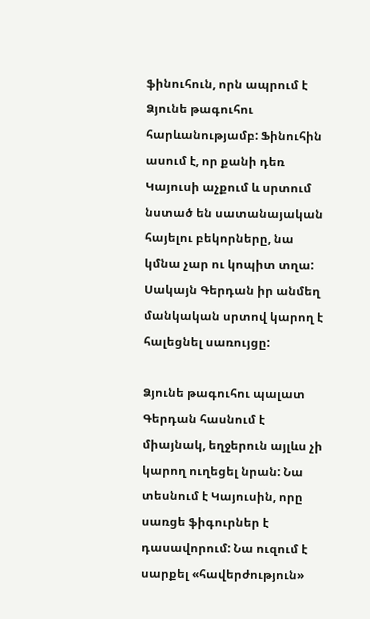ֆինուհուն, որն ապրում է Ձյունե թագուհու հարևանությամբ: Ֆինուհին ասում է, որ քանի դեռ Կայուսի աչքում և սրտում նստած են սատանայական հայելու բեկորները, նա կմնա չար ու կոպիտ տղա: Սակայն Գերդան իր անմեղ մանկական սրտով կարող է հալեցնել սառույցը:

Ձյունե թագուհու պալատ Գերդան հասնում է միայնակ, եղջերուն այլևս չի կարող ուղեցել նրան: Նա տեսնում է Կայուսին, որը սառցե ֆիգուրներ է դասավորում: Նա ուզում է սարքել «հավերժություն»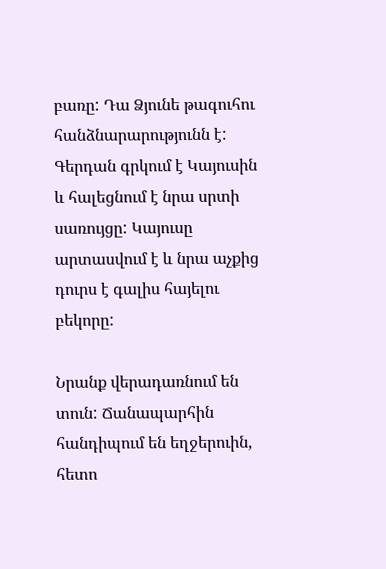բառը: Դա Ձյունե թագուհու հանձնարարությունն է: Գերդան գրկում է Կայուսին և հալեցնում է նրա սրտի սառույցը: Կայուսը արտասվում է և նրա աչքից դուրս է գալիս հայելու բեկորը:

Նրանք վերադառնում են տուն: Ճանապարհին հանդիպում են եղջերուին, հետո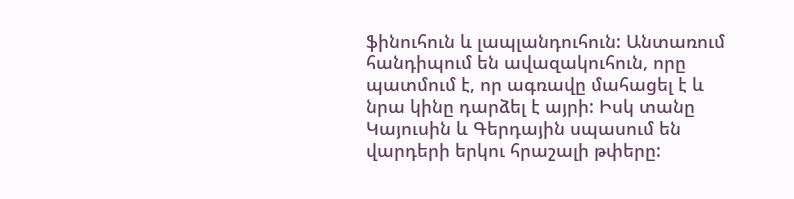ֆինուհուն և լապլանդուհուն: Անտառում հանդիպում են ավազակուհուն, որը պատմում է, որ ագռավը մահացել է և նրա կինը դարձել է այրի: Իսկ տանը Կայուսին և Գերդային սպասում են վարդերի երկու հրաշալի թփերը: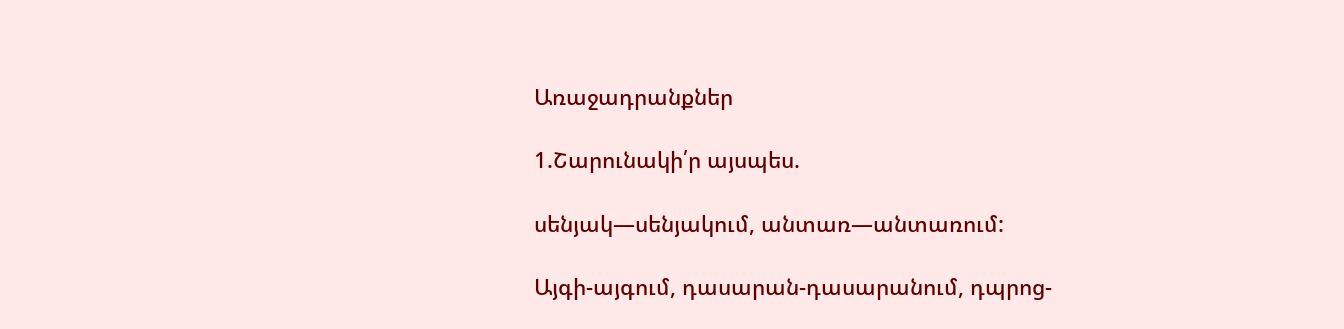Առաջադրանքներ

1.Շարունակի՛ր այսպես.

սենյակ—սենյակում, անտառ—անտառում:

Այգի-այգում, դասարան-դասարանում, դպրոց-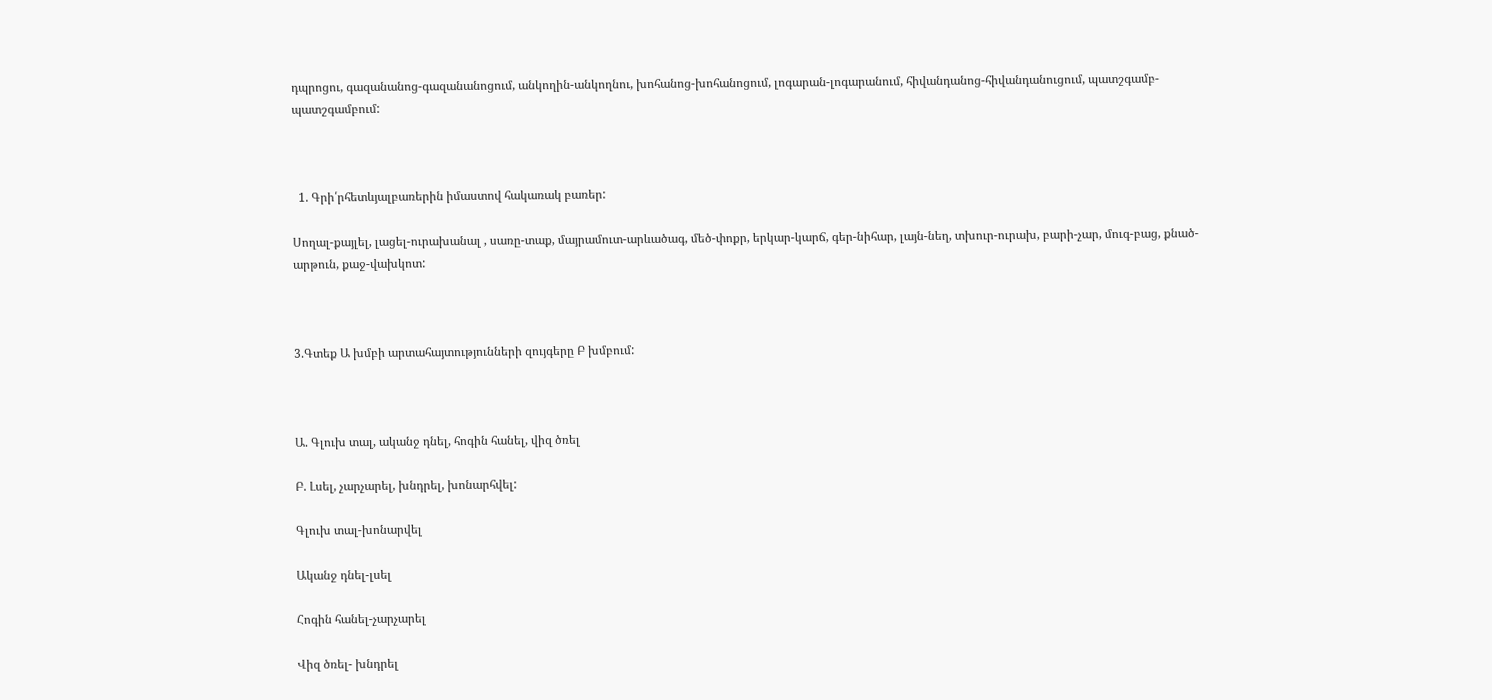դպրոցու, գազանանոց-գազանանոցում, անկողին-անկողնու, խոհանոց-խոհանոցում, լոգարան-լոգարանում, հիվանդանոց-հիվանդանուցում, պատշգամբ- պատշգամբում:



  1. Գրի՛րհետևյալբառերին իմաստով հակառակ բառեր:

Սողալ-քայլել, լացել-ուրախանալ , սառը-տաք, մայրամուտ-արևածագ, մեծ-փոքր, երկար-կարճ, գեր-նիհար, լայն-նեղ, տխուր-ուրախ, բարի-չար, մուգ-բաց, քնած-արթուն, քաջ-վախկոտ:



3.Գտեք Ա խմբի արտահայտությունների զույգերը Բ խմբում:



Ա. Գլուխ տալ, ականջ դնել, հոգին հանել, վիզ ծռել

Բ. Լսել, չարչարել, խնդրել, խոնարհվել:

Գլուխ տալ-խոնարվել

Ականջ դնել-լսել

Հոգին հանել-չարչարել

Վիզ ծռել- խնդրել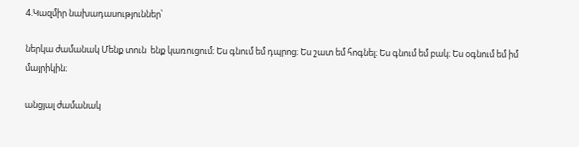4.Կազմիր նախադասություններ՝

ներկա ժամանակ Մենք տուն  ենք կառուցում։ Ես գնում եմ դպրոց։ Ես շատ եմ հոգնել։ Ես գնում եմ բակ։ Ես օգնում եմ իմ մայրիկին։

անցյալ ժամանակ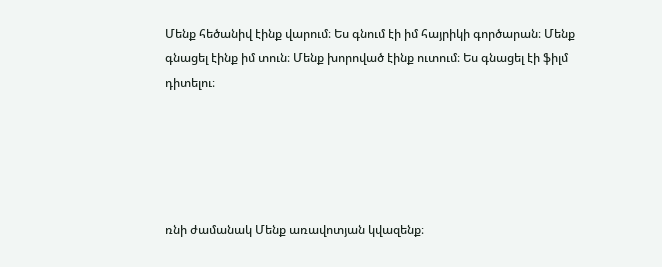Մենք հեծանիվ էինք վարում։ Ես գնում էի իմ հայրիկի գործարան։ Մենք գնացել էինք իմ տուն։ Մենք խորոված էինք ուտում։ Ես գնացել էի ֆիլմ դիտելու։





ռնի ժամանակ Մենք առավոտյան կվազենք։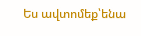Ես ավտոմեք՝ենա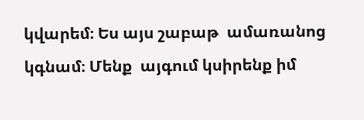կվարեմ։ Ես այս շաբաթ  ամառանոց կգնամ։ Մենք  այգում կսիրենք իմ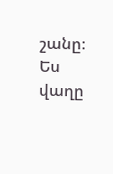շանը։ Ես վաղը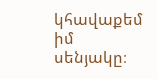կհավաքեմ իմ սենյակը։